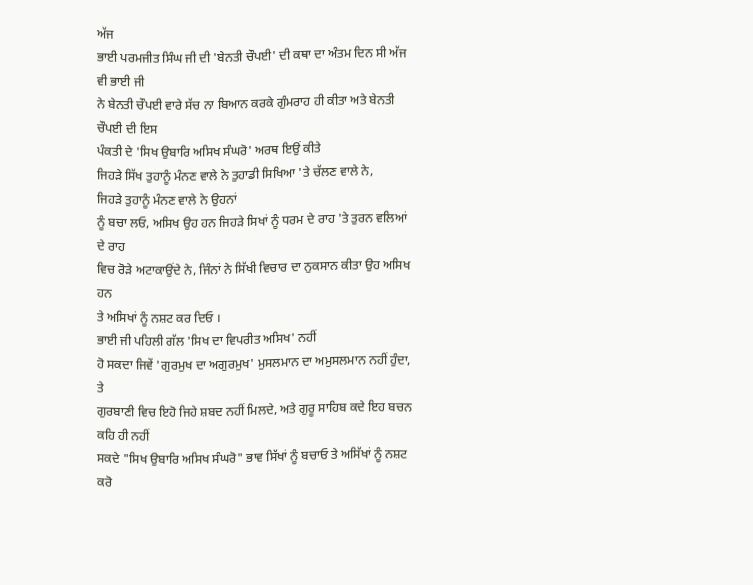ਅੱਜ
ਭਾਈ ਪਰਮਜੀਤ ਸਿੰਘ ਜੀ ਦੀ 'ਬੇਨਤੀ ਚੌਪਈ' ਦੀ ਕਥਾ ਦਾ ਅੰਤਮ ਦਿਨ ਸੀ ਅੱਜ ਵੀ ਭਾਈ ਜੀ
ਨੇ ਬੇਨਤੀ ਚੌਪਈ ਵਾਰੇ ਸੱਚ ਨਾ ਬਿਆਨ ਕਰਕੇ ਗੁੰਮਰਾਹ ਹੀ ਕੀਤਾ ਅਤੇ ਬੇਨਤੀ ਚੌਪਈ ਦੀ ਇਸ
ਪੰਕਤੀ ਦੇ 'ਸਿਖ ਉਬਾਰਿ ਅਸਿਖ ਸੰਘਰੋ' ਅਰਥ ਇਉਂ ਕੀਤੇ
ਜਿਹੜੇ ਸਿੱਖ ਤੁਹਾਨੂੰ ਮੰਨਣ ਵਾਲੇ ਨੇ ਤੁਹਾਡੀ ਸਿਖਿਆ 'ਤੇ ਚੱਲਣ ਵਾਲੇ ਨੇ,
ਜਿਹੜੇ ਤੁਹਾਨੂੰ ਮੰਨਣ ਵਾਲੇ ਨੇ ਉਹਨਾਂ
ਨੂੰ ਬਚਾ ਲਓ, ਅਸਿਖ ਉਹ ਹਨ ਜਿਹੜੇ ਸਿਖਾਂ ਨੂੰ ਧਰਮ ਦੇ ਰਾਹ 'ਤੇ ਤੁਰਨ ਵਲਿਆਂ ਦੇ ਰਾਹ
ਵਿਚ ਰੋੜੇ ਅਟਾਕਾਉਂਦੇ ਨੇ, ਜਿੰਨਾਂ ਨੇ ਸਿੱਖੀ ਵਿਚਾਰ ਦਾ ਨੁਕਸਾਨ ਕੀਤਾ ਉਹ ਅਸਿਖ ਹਨ
ਤੇ ਅਸਿਖਾਂ ਨੂੰ ਨਸ਼ਟ ਕਰ ਦਿਓ ।
ਭਾਈ ਜੀ ਪਹਿਲੀ ਗੱਲ 'ਸਿਖ ਦਾ ਵਿਪਰੀਤ ਅਸਿਖ' ਨਹੀਂ
ਹੋ ਸਕਦਾ ਜਿਵੇਂ 'ਗੁਰਮੁਖ ਦਾ ਅਗੁਰਮੁਖ' ਮੁਸਲਮਾਨ ਦਾ ਅਮੁਸਲਮਾਨ ਨਹੀਂ ਹੁੰਦਾ, ਤੇ
ਗੁਰਬਾਣੀ ਵਿਚ ਇਹੋ ਜਿਹੇ ਸ਼ਬਦ ਨਹੀਂ ਮਿਲਦੇ, ਅਤੇ ਗੁਰੂ ਸਾਹਿਬ ਕਦੇ ਇਹ ਬਚਨ ਕਹਿ ਹੀ ਨਹੀਂ
ਸਕਦੇ "ਸਿਖ ਉਬਾਰਿ ਅਸਿਖ ਸੰਘਰੋ" ਭਾਵ ਸਿੱਖਾਂ ਨੂੰ ਬਚਾਓ ਤੇ ਅਸਿੱਖਾਂ ਨੂੰ ਨਸ਼ਟ ਕਰੋ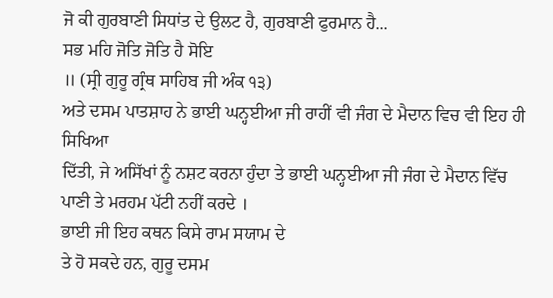ਜੋ ਕੀ ਗੁਰਬਾਣੀ ਸਿਧਾਂਤ ਦੇ ਉਲਟ ਹੈ, ਗੁਰਬਾਣੀ ਫੁਰਮਾਨ ਹੈ...
ਸਭ ਮਹਿ ਜੋਤਿ ਜੋਤਿ ਹੈ ਸੋਇ
॥ (ਸ੍ਰੀ ਗੁਰੂ ਗ੍ਰੰਥ ਸਾਹਿਬ ਜੀ ਅੰਕ ੧੩)
ਅਤੇ ਦਸਮ ਪਾਤਸ਼ਾਹ ਨੇ ਭਾਈ ਘਨ੍ਹਈਆ ਜੀ ਰਾਹੀਂ ਵੀ ਜੰਗ ਦੇ ਮੈਦਾਨ ਵਿਚ ਵੀ ਇਹ ਹੀ ਸਿਖਿਆ
ਦਿੱਤੀ, ਜੇ ਅਸਿੱਖਾਂ ਨੂੰ ਨਸ਼ਟ ਕਰਨਾ ਹੁੰਦਾ ਤੇ ਭਾਈ ਘਨ੍ਹਈਆ ਜੀ ਜੰਗ ਦੇ ਮੈਦਾਨ ਵਿੱਚ
ਪਾਣੀ ਤੇ ਮਰਹਮ ਪੱਟੀ ਨਹੀਂ ਕਰਦੇ ।
ਭਾਈ ਜੀ ਇਹ ਕਥਨ ਕਿਸੇ ਰਾਮ ਸਯਾਮ ਦੇ
ਤੇ ਹੋ ਸਕਦੇ ਹਨ, ਗੁਰੂ ਦਸਮ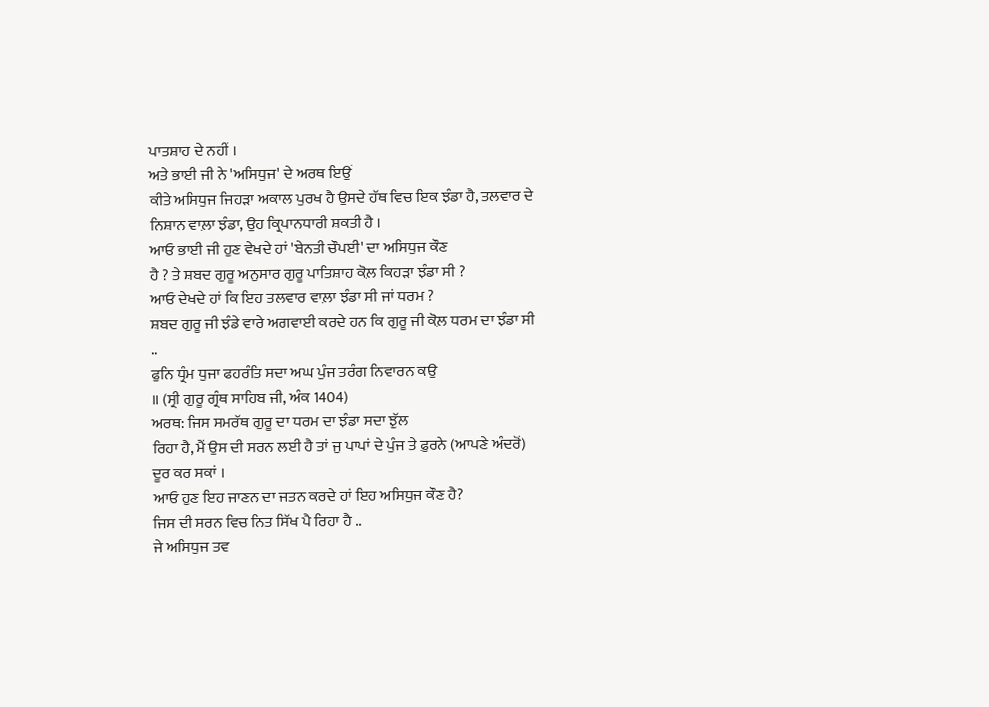ਪਾਤਸ਼ਾਹ ਦੇ ਨਹੀਂ ।
ਅਤੇ ਭਾਈ ਜੀ ਨੇ 'ਅਸਿਧੁਜ' ਦੇ ਅਰਥ ਇਉਂ
ਕੀਤੇ ਅਸਿਧੁਜ ਜਿਹੜਾ ਅਕਾਲ ਪੁਰਖ ਹੈ ਉਸਦੇ ਹੱਥ ਵਿਚ ਇਕ ਝੰਡਾ ਹੈ, ਤਲਵਾਰ ਦੇ
ਨਿਸ਼ਾਨ ਵਾਲ਼ਾ ਝੰਡਾ, ਉਹ ਕ੍ਰਿਪਾਨਧਾਰੀ ਸ਼ਕਤੀ ਹੈ ।
ਆਓ ਭਾਈ ਜੀ ਹੁਣ ਵੇਖਦੇ ਹਾਂ 'ਬੇਨਤੀ ਚੌਪਈ' ਦਾ ਅਸਿਧੁਜ ਕੌਣ
ਹੈ ? ਤੇ ਸ਼ਬਦ ਗੁਰੂ ਅਨੁਸਾਰ ਗੁਰੂ ਪਾਤਿਸ਼ਾਹ ਕੋਲ਼ ਕਿਹੜਾ ਝੰਡਾ ਸੀ ?
ਆਓ ਦੇਖਦੇ ਹਾਂ ਕਿ ਇਹ ਤਲਵਾਰ ਵਾਲ਼ਾ ਝੰਡਾ ਸੀ ਜਾਂ ਧਰਮ ?
ਸ਼ਬਦ ਗੁਰੂ ਜੀ ਝੰਡੇ ਵਾਰੇ ਅਗਵਾਈ ਕਰਦੇ ਹਨ ਕਿ ਗੁਰੂ ਜੀ ਕੋਲ਼ ਧਰਮ ਦਾ ਝੰਡਾ ਸੀ
..
ਫੁਨਿ ਧ੍ਰੰਮ ਧੁਜਾ ਫਹਰੰਤਿ ਸਦਾ ਅਘ ਪੁੰਜ ਤਰੰਗ ਨਿਵਾਰਨ ਕਉ
॥ (ਸ੍ਰੀ ਗੁਰੂ ਗ੍ਰੰਥ ਸਾਹਿਬ ਜੀ, ਅੰਕ 1404)
ਅਰਥ: ਜਿਸ ਸਮਰੱਥ ਗੁਰੂ ਦਾ ਧਰਮ ਦਾ ਝੰਡਾ ਸਦਾ ਝੁੱਲ
ਰਿਹਾ ਹੈ, ਮੈਂ ਉਸ ਦੀ ਸਰਨ ਲਈ ਹੈ ਤਾਂ ਜੁ ਪਾਪਾਂ ਦੇ ਪੁੰਜ ਤੇ ਫ਼ੁਰਨੇ (ਆਪਣੇ ਅੰਦਰੋਂ)
ਦੂਰ ਕਰ ਸਕਾਂ ।
ਆਓ ਹੁਣ ਇਹ ਜਾਣਨ ਦਾ ਜਤਨ ਕਰਦੇ ਹਾਂ ਇਹ ਅਸਿਧੁਜ ਕੌਣ ਹੈ?
ਜਿਸ ਦੀ ਸਰਨ ਵਿਚ ਨਿਤ ਸਿੱਖ ਪੈ ਰਿਹਾ ਹੈ ..
ਜੇ ਅਸਿਧੁਜ ਤਵ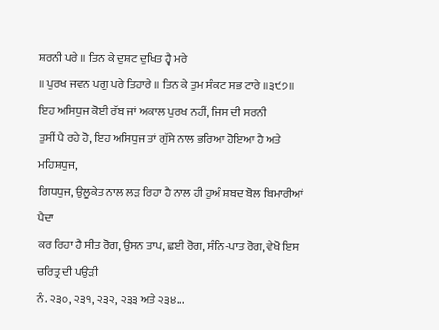ਸ਼ਰਨੀ ਪਰੇ ॥ ਤਿਨ ਕੇ ਦੁਸ਼ਟ ਦੁਖਿਤ ਹ੍ਵੈ ਮਰੇ
॥ ਪੁਰਖ ਜਵਨ ਪਗੁ ਪਰੇ ਤਿਹਾਰੇ ॥ ਤਿਨ ਕੇ ਤੁਮ ਸੰਕਟ ਸਭ ਟਾਰੇ ॥੩੯੭॥
ਇਹ ਅਸਿਧੁਜ ਕੋਈ ਰੱਬ ਜਾਂ ਅਕਾਲ ਪੁਰਖ ਨਹੀਂ, ਜਿਸ ਦੀ ਸਰਨੀ
ਤੁਸੀਂ ਪੈ ਰਹੇ ਹੋ, ਇਹ ਅਸਿਧੁਜ ਤਾਂ ਗੁੱਸੇ ਨਾਲ ਭਰਿਆ ਹੋਇਆ ਹੈ ਅਤੇ ਮਹਿਸ਼ਧੁਜ,
ਗਿਧਧੁਜ, ਉਲੂਕੇਤ ਨਾਲ ਲੜ ਰਿਹਾ ਹੈ ਨਾਲ ਹੀ ਹੁਅੰ ਸ਼ਬਦ ਬੋਲ ਬਿਮਾਰੀਆਂ ਪੈਦਾ
ਕਰ ਰਿਹਾ ਹੈ ਸੀਤ ਰੋਗ, ਉਸਨ ਤਾਪ, ਛਈ ਰੋਗ, ਸੰਨਿ-ਪਾਤ ਰੋਗ, ਵੇਖੋ ਇਸ ਚਰਿਤ੍ਰ ਦੀ ਪਉੜੀ
ਨੰ. ੨੩੦, ੨੩੧, ੨੩੨, ੨੩੩ ਅਤੇ ੨੩੪...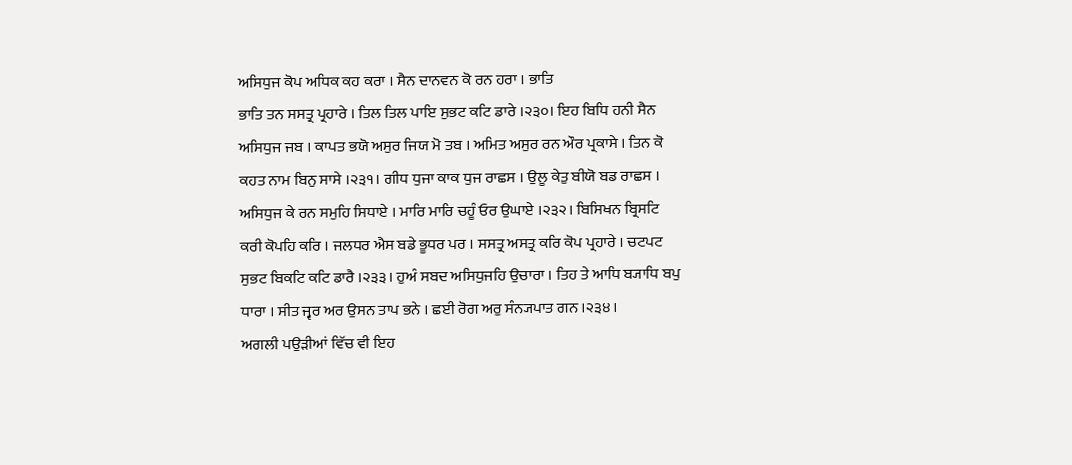ਅਸਿਧੁਜ ਕੋਪ ਅਧਿਕ ਕਹ ਕਰਾ । ਸੈਨ ਦਾਨਵਨ ਕੋ ਰਨ ਹਰਾ । ਭਾਤਿ
ਭਾਤਿ ਤਨ ਸਸਤ੍ਰ ਪ੍ਰਹਾਰੇ । ਤਿਲ ਤਿਲ ਪਾਇ ਸੁਭਟ ਕਟਿ ਡਾਰੇ ।੨੩੦। ਇਹ ਬਿਧਿ ਹਨੀ ਸੈਨ
ਅਸਿਧੁਜ ਜਬ । ਕਾਪਤ ਭਯੋ ਅਸੁਰ ਜਿਯ ਮੋ ਤਬ । ਅਮਿਤ ਅਸੁਰ ਰਨ ਔਰ ਪ੍ਰਕਾਸੇ । ਤਿਨ ਕੋ
ਕਹਤ ਨਾਮ ਬਿਨੁ ਸਾਸੇ ।੨੩੧। ਗੀਧ ਧੁਜਾ ਕਾਕ ਧੁਜ ਰਾਛਸ । ਉਲੂ ਕੇਤੁ ਬੀਯੋ ਬਡ ਰਾਛਸ ।
ਅਸਿਧੁਜ ਕੇ ਰਨ ਸਮੁਹਿ ਸਿਧਾਏ । ਮਾਰਿ ਮਾਰਿ ਚਹੂੰ ਓਰ ਉਘਾਏ ।੨੩੨। ਬਿਸਿਖਨ ਬ੍ਰਿਸਟਿ
ਕਰੀ ਕੋਪਹਿ ਕਰਿ । ਜਲਧਰ ਐਸ ਬਡੇ ਭੂਧਰ ਪਰ । ਸਸਤ੍ਰ ਅਸਤ੍ਰ ਕਰਿ ਕੋਪ ਪ੍ਰਹਾਰੇ । ਚਟਪਟ
ਸੁਭਟ ਬਿਕਟਿ ਕਟਿ ਡਾਰੈ ।੨੩੩। ਹੁਅੰ ਸਬਦ ਅਸਿਧੁਜਹਿ ਉਚਾਰਾ । ਤਿਹ ਤੇ ਆਧਿ ਬ੍ਯਾਧਿ ਬਪੁ
ਧਾਰਾ । ਸੀਤ ਜ੍ਵਰ ਅਰ ਉਸਨ ਤਾਪ ਭਨੇ । ਛਈ ਰੋਗ ਅਰੁ ਸੰਨ੍ਯਪਾਤ ਗਨ ।੨੩੪।
ਅਗਲੀ ਪਉੜੀਆਂ ਵਿੱਚ ਵੀ ਇਹ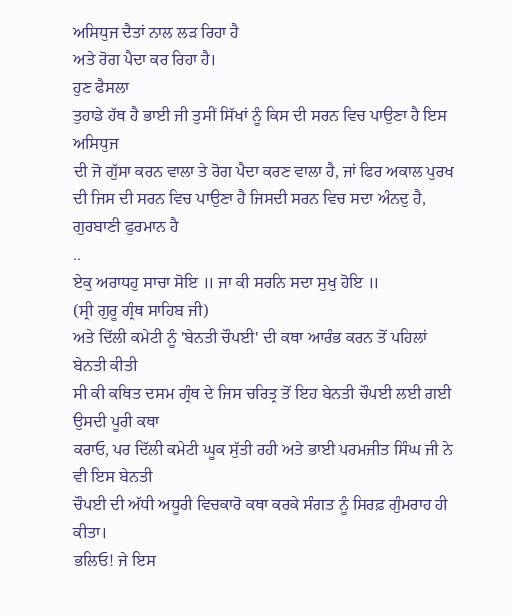ਅਸਿਧੁਜ ਦੈਤਾਂ ਨਾਲ ਲੜ ਰਿਹਾ ਹੈ
ਅਤੇ ਰੋਗ ਪੈਦਾ ਕਰ ਰਿਹਾ ਹੈ।
ਹੁਣ ਫੈਸਲਾ
ਤੁਹਾਡੇ ਹੱਥ ਹੈ ਭਾਈ ਜੀ ਤੁਸੀਂ ਸਿੱਖਾਂ ਨੂੰ ਕਿਸ ਦੀ ਸਰਨ ਵਿਚ ਪਾਉਣਾ ਹੈ ਇਸ ਅਸਿਧੁਜ
ਦੀ ਜੋ ਗੁੱਸਾ ਕਰਨ ਵਾਲਾ ਤੇ ਰੋਗ ਪੈਦਾ ਕਰਣ ਵਾਲਾ ਹੈ, ਜਾਂ ਫਿਰ ਅਕਾਲ ਪੁਰਖ
ਦੀ ਜਿਸ ਦੀ ਸਰਨ ਵਿਚ ਪਾਉਣਾ ਹੈ ਜਿਸਦੀ ਸਰਨ ਵਿਚ ਸਦਾ ਅੰਨਦੁ ਹੈ, ਗੁਰਬਾਣੀ ਫੁਰਮਾਨ ਹੈ
..
ਏਕੁ ਅਰਾਧਹੁ ਸਾਚਾ ਸੋਇ ॥ ਜਾ ਕੀ ਸਰਨਿ ਸਦਾ ਸੁਖੁ ਹੋਇ ॥
(ਸ੍ਰੀ ਗੁਰੂ ਗ੍ਰੰਥ ਸਾਹਿਬ ਜੀ)
ਅਤੇ ਦਿੱਲੀ ਕਮੇਟੀ ਨੂੰ 'ਬੇਨਤੀ ਚੌਪਈ' ਦੀ ਕਥਾ ਆਰੰਭ ਕਰਨ ਤੋਂ ਪਹਿਲਾਂ ਬੇਨਤੀ ਕੀਤੀ
ਸੀ ਕੀ ਕਥਿਤ ਦਸਮ ਗ੍ਰੰਥ ਦੇ ਜਿਸ ਚਰਿਤ੍ਰ ਤੋਂ ਇਹ ਬੇਨਤੀ ਚੌਪਈ ਲਈ ਗਈ ਉਸਦੀ ਪੂਰੀ ਕਥਾ
ਕਰਾਓ, ਪਰ ਦਿੱਲੀ ਕਮੇਟੀ ਘੂਕ ਸੁੱਤੀ ਰਹੀ ਅਤੇ ਭਾਈ ਪਰਮਜੀਤ ਸਿੰਘ ਜੀ ਨੇ ਵੀ ਇਸ ਬੇਨਤੀ
ਚੌਪਈ ਦੀ ਅੱਧੀ ਅਧੂਰੀ ਵਿਚਕਾਰੋ ਕਥਾ ਕਰਕੇ ਸੰਗਤ ਨੂੰ ਸਿਰਫ਼ ਗੁੰਮਰਾਹ ਹੀ ਕੀਤਾ।
ਭਲਿਓ! ਜੇ ਇਸ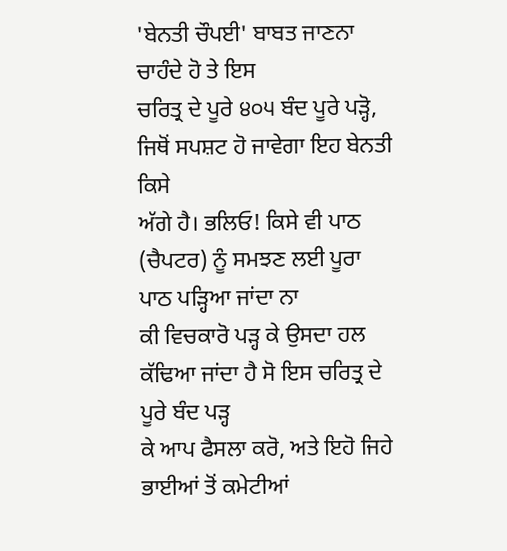'ਬੇਨਤੀ ਚੌਪਈ' ਬਾਬਤ ਜਾਣਨਾ ਚਾਹੰਦੇ ਹੋ ਤੇ ਇਸ
ਚਰਿਤ੍ਰ ਦੇ ਪੂਰੇ ੪੦੫ ਬੰਦ ਪੂਰੇ ਪੜ੍ਹੋ, ਜਿਥੋਂ ਸਪਸ਼ਟ ਹੋ ਜਾਵੇਗਾ ਇਹ ਬੇਨਤੀ ਕਿਸੇ
ਅੱਗੇ ਹੈ। ਭਲਿਓ! ਕਿਸੇ ਵੀ ਪਾਠ (ਚੈਪਟਰ) ਨੂੰ ਸਮਝਣ ਲਈ ਪੂਰਾ ਪਾਠ ਪੜ੍ਹਿਆ ਜਾਂਦਾ ਨਾ
ਕੀ ਵਿਚਕਾਰੋ ਪੜ੍ਹ ਕੇ ਉਸਦਾ ਹਲ ਕੱਢਿਆ ਜਾਂਦਾ ਹੈ ਸੋ ਇਸ ਚਰਿਤ੍ਰ ਦੇ ਪੂਰੇ ਬੰਦ ਪੜ੍ਹ
ਕੇ ਆਪ ਫੈਸਲਾ ਕਰੋ, ਅਤੇ ਇਹੋ ਜਿਹੇ ਭਾਈਆਂ ਤੋਂ ਕਮੇਟੀਆਂ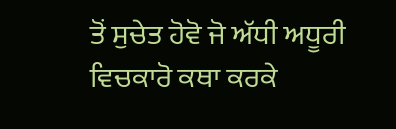ਤੋਂ ਸੁਚੇਤ ਹੋਵੋ ਜੋ ਅੱਧੀ ਅਧੂਰੀ ਵਿਚਕਾਰੋ ਕਥਾ ਕਰਕੇ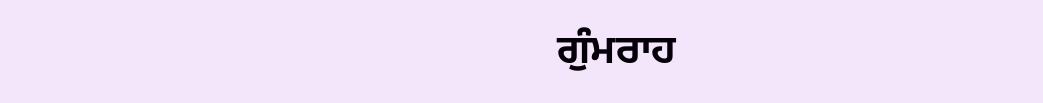ਗੁੰਮਰਾਹ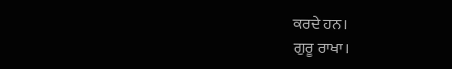ਕਰਦੇ ਹਨ।
ਗੁਰੂ ਰਾਖਾ।